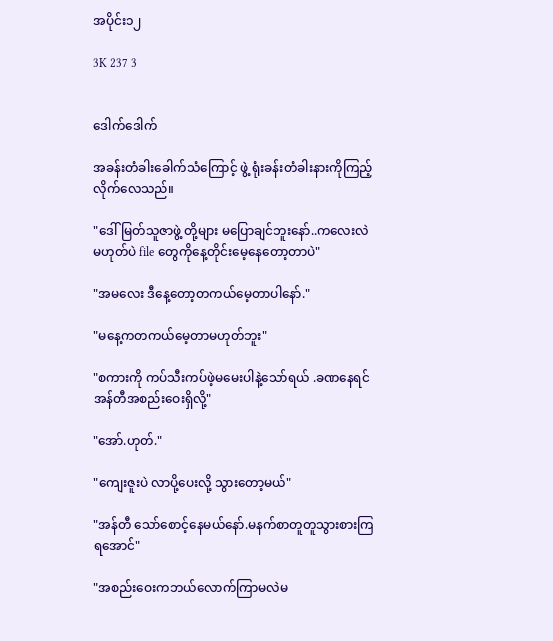အပိုင်း၁၂

3K 237 3


ဒေါက်ဒေါက်

အခန်းတံခါးခေါက်သံကြောင့် ဖွဲ့ ရုံးခန်းတံခါးနားကိုကြည့်လိုက်လေသည်။

"ဒေါ်မြတ်သူဇာဖွဲ့ တို့များ မပြောချင်ဘူးနော်..ကလေးလဲမဟုတ်ပဲ file တွေကိုနေ့တိုင်းမေ့နေတော့တာပဲ"

"အမလေး ဒီနေ့တော့တကယ်မေ့တာပါနော်."

"မနေ့ကတကယ်မေ့တာမဟုတ်ဘူး"

"စကားကို ကပ်သီးကပ်ဖဲ့မမေးပါနဲ့သော်ရယ် .ခဏနေရင်အန်တီအစည်းဝေးရှိလို့"

"အော်.ဟုတ်."

"ကျေးဇူးပဲ လာပို့ပေးလို့ သွားတော့မယ်"

"အန်တီ သော်စောင့်နေမယ်နော်.မနက်စာတူတူသွားစားကြရအောင်"

"အစည်းဝေးကဘယ်လောက်ကြာမလဲမ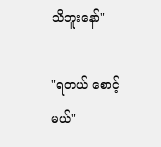သိဘူးနော်"

"ရတယ် စောင့်မယ်"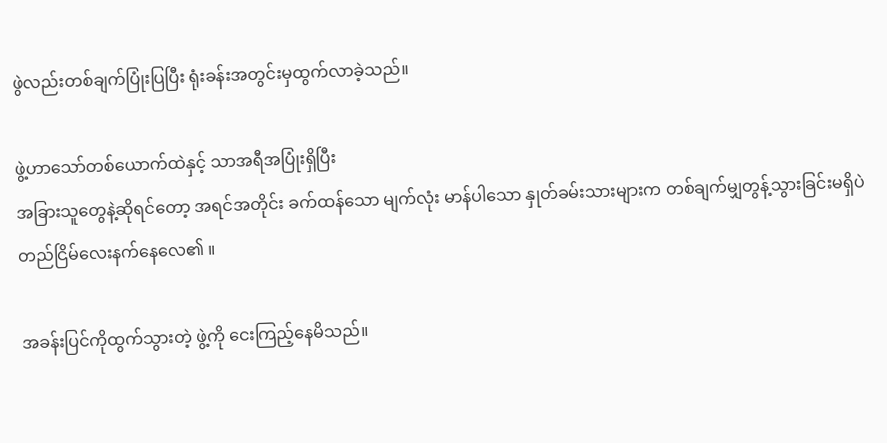ဖွဲလည်းတစ်ချက်ပြုံးပြပြီး ရုံးခန်းအတွင်းမှထွက်လာခဲ့သည်။

ဖွဲ့ဟာသော်တစ်ယောက်ထဲနှင့် သာအရီအပြုံးရှိပြီး
အခြားသူတွေနဲ့ဆိုရင်တော့ အရင်အတိုင်း ခက်ထန်သော မျက်လုံး မာန်ပါသော နှုတ်ခမ်းသားများက တစ်ချက်မျှတွန့်သွားခြင်းမရှိပဲ
တည်ငြိမ်လေးနက်နေလေ၏ ။

အခန်းပြင်ကိုထွက်သွားတဲ့ ဖွဲ့ကို ငေးကြည့်နေမိသည်။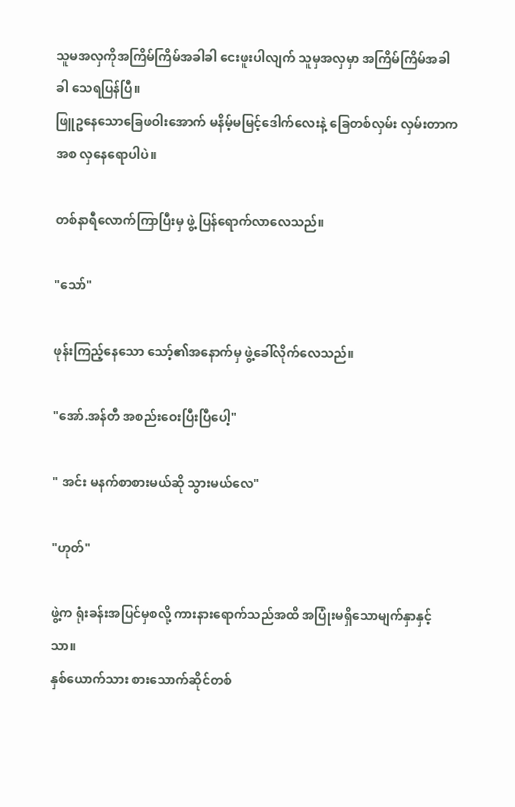သူမအလှကိုအကြိမ်ကြိမ်အခါခါ ငေးဖူးပါလျက် သူမှအလှမှာ အကြိမ်ကြိမ်အခါခါ သေရပြန်ပြီ။
ဖြူဥနေသောခြေဖဝါးအောက် မနိမ့်မမြင့်ဒေါက်လေးနဲ့ ခြေတစ်လှမ်း လှမ်းတာကအစ လှနေရောပါပဲ။

တစ်နာရီလောက်ကြာပြီးမှ ဖွဲ့ ပြန်ရောက်လာလေသည်။

"သော်"

ဖုန်းကြည့်နေသော သော့်၏အနောက်မှ ဖွဲ့ခေါ်လိုက်လေသည်။

"အော်.အန်တီ အစည်းဝေးပြီးပြီပေါ့"

" အင်း မနက်စာစားမယ်ဆို သွားမယ်လေ"

"ဟုတ်"

ဖွဲ့က ရုံးခန်းအပြင်မှစလို့ ကားနားရောက်သည်အထိ အပြုံးမရှိသောမျက်နှာနှင့်သာ။
နှစ်ယောက်သား စားသောက်ဆိုင်တစ်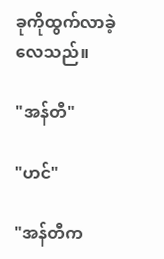ခုကိုထွက်လာခဲ့လေသည်။

"အန်တီ"

"ဟင်"

"အန်တီက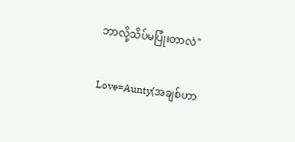ဘာလို့သိပ်မပြုံးတာလဲ"

Love=Aunty(အချစ်ဟာ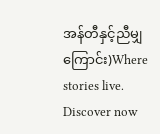အန်တီနှင့်ညီမျှကြောင်း)Where stories live. Discover now